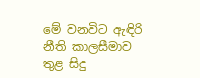මේ වනවිට ඇඳිරි නීති කාලසීමාව තුළ සිදු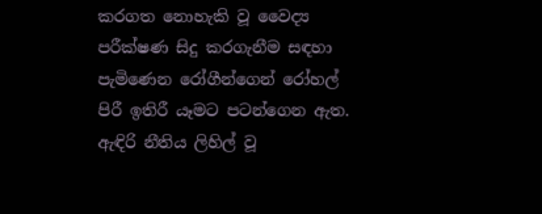කරගත නොහැකි වූ වෛද්‍ය පරීක්ෂණ සිදු කරගැනීම සඳහා පැමිණෙන රෝගීන්ගෙන් රෝහල් පිරී ඉතිරී යෑමට පටන්ගෙන ඇත. ඇඳිරි නීතිය ලිහිල් වූ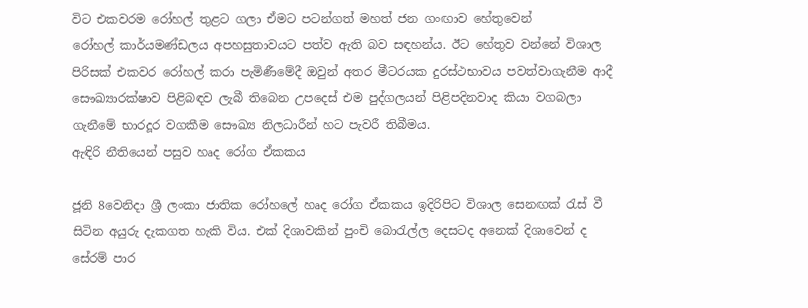විට එකවරම රෝහල් තුළට ගලා ඒම‍ට පටන්ගත් මහත් ජන ගංඟාව හේතුවෙන්
රෝහල් කාර්යමණ්ඩලය අපහසුතාවයට පත්ව ඇති බව සඳහන්ය. ඊට හේතුව වන්නේ විශාල පිරිසක් එකවර රෝහල් කරා පැමිණීමේදී ඔවුන් අතර මීටරයක දුරස්ථභාවය පවත්වාගැනීම ආදී සෞඛ්‍යාරක්ෂාව පිළිබඳව ලැබී තිබෙන උපදෙස් එම පුද්ගලයන් පිළිපදිනවාද කියා වගබලා ගැනීමේ භාරදූර වගකීම සෞඛ්‍ය නිලධාරීන් හට පැවරී තිබීමය.
ඇඳිරි නීතියෙන් පසුව හෘද රෝග ඒකකය

ජූනි 8වෙනිදා ශ්‍රී ලංකා ජාතික රෝහලේ හෘද රෝග ඒකකය ඉදිරිපිට විශාල සෙනඟක් රැස් වී සිටින අයුරු දැකගත හැකි විය. එක් දිශාවකින් පුංචි බොරැල්ල දෙසටද අනෙක් දිශාවෙන් ද සේරම් පාර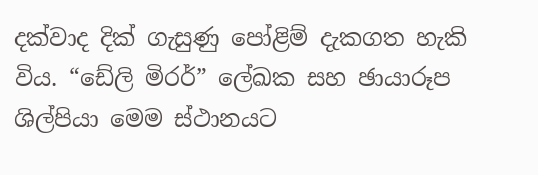දක්වාද දික් ගැසුණු පෝළිම් දැකගත හැකි විය. “ඩේලි මිරර්” ලේඛක සහ ඡායාරූප ශිල්පියා මෙම ස්ථානයට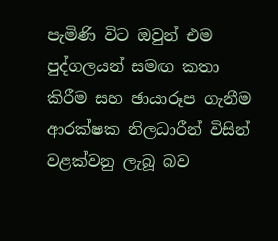පැමිණි විට ඔවුන් එම පුද්ගලයන් සමඟ කතා කිරීම සහ ඡායාරූප ගැනීම ආරක්ෂක නිලධාරීන් විසින් වළක්වනු ලැබූ බව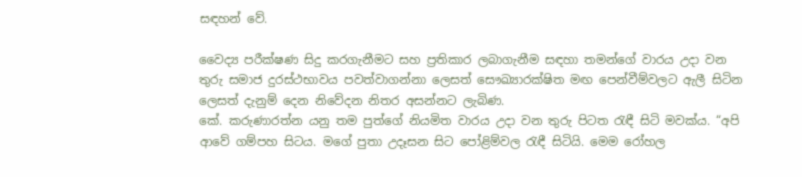සඳහන් වේ.

වෛද්‍ය පරීක්ෂණ සිදු කරගැනීමට සහ ප්‍රතිකාර ලබාගැනීම සඳහා තමන්ගේ වාරය උදා වන තුරු සමාජ දුරස්ථභාවය පවත්වාගන්නා ලෙසත් සෞඛ්‍යාරක්ෂිත මඟ පෙන්වීම්වලට ඇලී සිටින ලෙසත් දැනුම් දෙන නිවේදන නිතර අසන්නට ලැබිණ.
කේ. කරුණාරත්න යනු තම පුත්ගේ නියමිත වාරය උදා වන තුරු පිටත රැඳී සිටි මවක්ය. “අපි ආවේ ගම්පහ සිටය. මගේ පුතා උදෑසන සිට පෝළිම්වල රැඳී සිටියි. මෙම රෝහල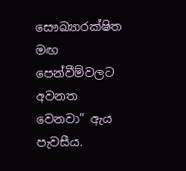සෞඛ්‍යාරක්ෂිත මඟ පෙන්වීම්වලට අවනත වෙනවා” ඇය පැවසීය.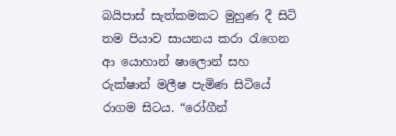බයිපාස් සැත්කමකට මුහුණ දී සිටි තම පියාව සායනය කරා රැගෙන ආ යොහාන් ෂාලොන් සහ රුක්ෂාන් මලීෂ පැමිණ සිටියේ රාගම සිටය. “රෝගීන්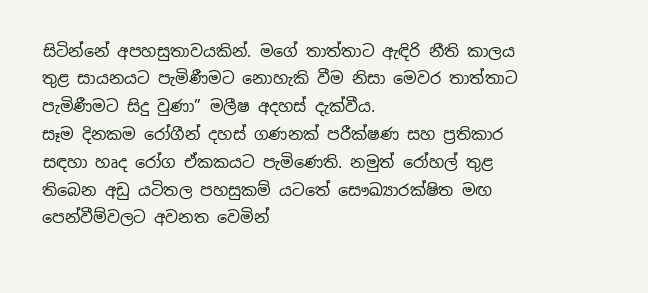සිටින්නේ අපහසුතාවයකින්. මගේ තාත්තාට ඇඳිරි නීති කාලය තුළ සායනයට පැමිණීමට නොහැකි වීම නිසා මෙවර තාත්තාට පැමිණීමට සිදු වුණා” මලීෂ අදහස් දැක්වීය.
සෑම දිනකම රෝගීන් දහස් ගණනක් පරීක්ෂණ සහ ප්‍රතිකාර සඳහා හෘද රෝග ඒකකයට පැමිණෙති. නමුත් රෝහල් තුළ තිබෙන අඩු යටිතල පහසුකම් යටතේ සෞඛ්‍යාරක්ෂිත මඟ පෙන්වීම්වලට අවනත වෙමින්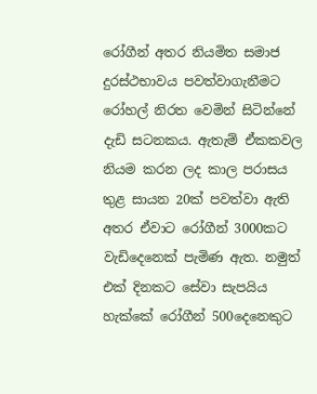රෝගීන් අතර නියමිත සමාජ දුරස්ථභාවය පවත්වාගැනීමට රෝහල් නිරත වෙමින් සිටින්නේ දැඩි සටනකය. ඇතැම් ඒකකවල නියම කරන ලද කාල පරාසය තුළ සායන 20ක් පවත්වා ඇති අතර ඒවා‍ට රෝගීන් 3000කට වැඩිදෙනෙක් පැමිණ ඇත. නමුත් එක් දිනකට සේවා සැපයිය හැක්කේ රෝගීන් 500දෙනෙකුට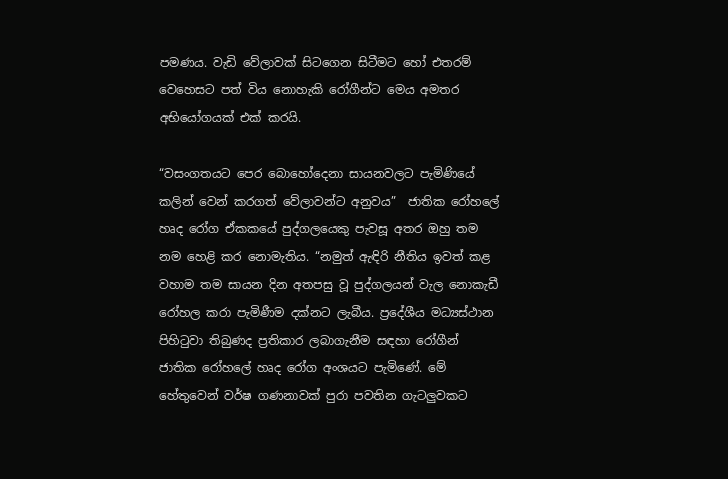පමණය. වැඩි වේලාවක් සිටගෙන සිටීමට හෝ එතරම් වෙහෙසට පත් විය නොහැකි රෝගීන්ට මෙය අමතර අභියෝගයක් එක් කරයි.

“වසංගතයට පෙර බොහෝදෙනා සායනවලට පැමිණියේ කලින් වෙන් කරගත් වේලාවන්ට අනුවය”  ජාතික රෝහලේ හෘද රෝග ඒකකයේ පුද්ගලයෙකු පැවසූ අතර ඔහු තම නම හෙළි කර නොමැතිය. “නමුත් ඇඳිරි නීතිය ඉවත් කළ වහාම තම සායන දින අතපසු වූ පුද්ගලයන් වැල නොකැඩී රෝහල කරා පැමිණීම දක්නට ලැබීය. ප්‍රදේශීය මධ්‍යස්ථාන පිහිටුවා තිබුණද ප්‍රතිකාර ලබාගැනීම සඳහා රෝගීන් ජාතික රෝහලේ හෘද රෝග අංශයට පැමිණේ. මේ හේතුවෙන් වර්ෂ ගණනාවක් පුරා පවතින ගැටලුවකට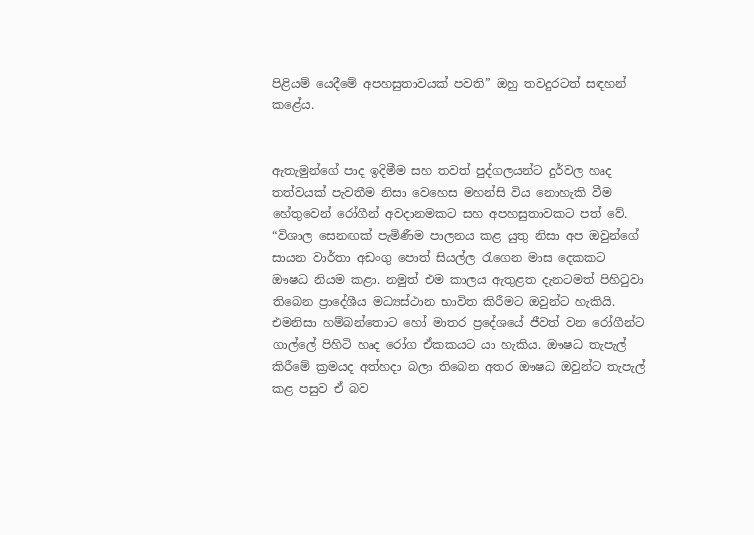පිළියම් යෙදීමේ අපහසුතාවයක් පවති” ඔහු තවදුරටත් සඳහන් කළේය.


ඇතැමුන්ගේ පාද ඉදිමීම සහ තවත් පුද්ගලයන්ට දුර්වල හෘද තත්වයක් පැවතීම නිසා වෙහෙස මහන්සි විය නොහැකි වීම හේතුවෙන් රෝගීන් අවදානමකට සහ අපහසුතාවකට පත් වේ. “විශාල සෙනඟක් පැමිණීම පාලනය කළ යුතු නිසා අප ඔවුන්ගේ සායන වාර්තා අඩංගු පොත් සියල්ල රැගෙන මාස දෙකකට ඖෂධ නියම කළා. නමුත් එම කාලය ඇතුළත දැනටමත් පිහිටුවා තිබෙන ප්‍රාදේශීය මධ්‍යස්ථාන භාවිත කිරීමට ඔවුන්ට හැකියි. එමනිසා හම්බන්තොට හෝ මාතර ප්‍රදේශයේ ජීවත් වන රෝගීන්ට ගාල්ලේ පිහිටි හෘද රෝග ඒකකයට යා හැකිය. ඖෂධ තැපැල් කිරීමේ ක්‍රමයද අත්හදා බලා තිබෙන අතර ඖෂධ ඔවුන්ට තැපැල් කළ පසුව ඒ බව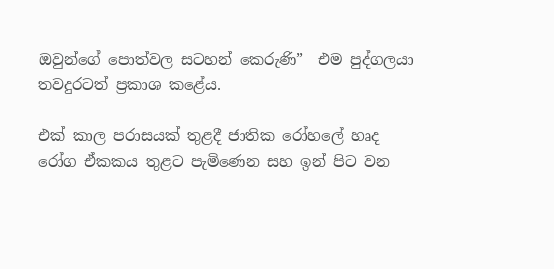ඔවුන්ගේ පොත්වල සටහන් කෙරුණි”  එම පුද්ගලයා තවදුරටත් ප්‍රකාශ කළේය.

එක් කාල පරාසයක් තුළදී ජාතික රෝහලේ හෘද රෝග ඒකකය තුළට පැමිණෙන සහ ඉන් පිට වන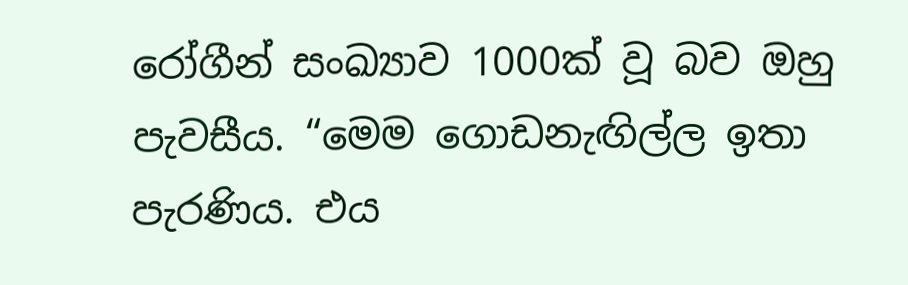රෝගීන් සංඛ්‍යාව 1000ක් වූ බව ඔහු පැවසීය. “මෙම ‍ගොඩනැඟිල්ල ඉතා පැරණිය. එය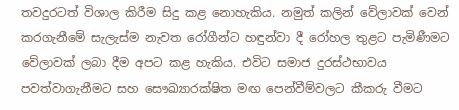තවදුරටත් විශාල කිරීම සිදු කළ නොහැකිය. නමුත් කලින් වේලාවක් වෙන් කරගැනීමේ සැලැස්ම නැවත රෝගීන්ට හඳුන්වා දී රෝහල තුළට පැමිණීමට වේලාවක් ලබා දීම අපට කළ හැකිය. එවිට සමාජ දුරස්ථභාවය පවත්වාගැනීමට සහ සෞඛ්‍යාරක්ෂිත මඟ පෙන්වීම්වලට කීකරු වීමට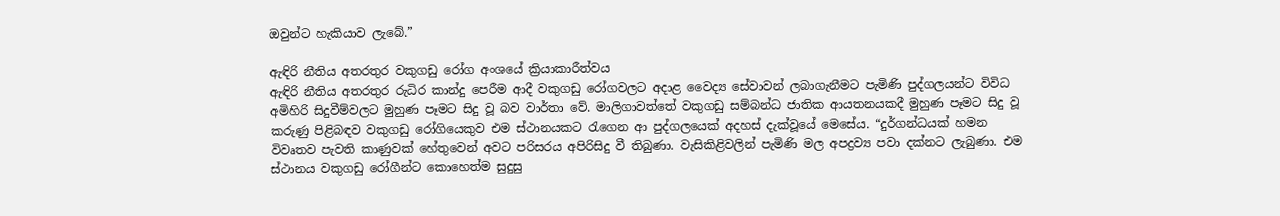ඔවුන්ට හැකියාව ලැබේ.”

ඇඳිරි නීතිය අතරතුර වකුගඩු රෝග අංශයේ ක්‍රියාකාරීත්වය
ඇඳිරි නීතිය අතරතුර රුධිර කාන්දු පෙරීම ආදී වකුගඩු රෝගවලට අදාළ වෛද්‍ය සේවාවන් ලබාගැනීමට පැමිණි පුද්ගලයන්ට විවිධ අමිහිරි සිදුවීම්වලට මුහුණ පෑමට සිදු වූ බව වාර්තා වේ. මාලිගාවත්තේ වකුගඩු සම්බන්ධ ජාතික ආයතනයකදී මුහුණ පෑමට සිදු වූ කරුණු පිළිබඳව වකුගඩු රෝගියෙකුව එම ස්ථානයකට රැගෙන ආ පුද්ගලයෙක් අදහස් දැක්වූයේ මෙසේය. “දුර්ගන්ධයක් හමන විවෘතව පැවති කාණුවක් හේතුවෙන් අවට පරිසරය අපිරිසිදු වී තිබුණා. වැසිකිළිවලින් පැමිණි මල අපද්‍රව්‍ය පවා දක්නට ලැබුණා. එම ස්ථානය වකුගඩු රෝගීන්ට කොහෙත්ම සුදුසු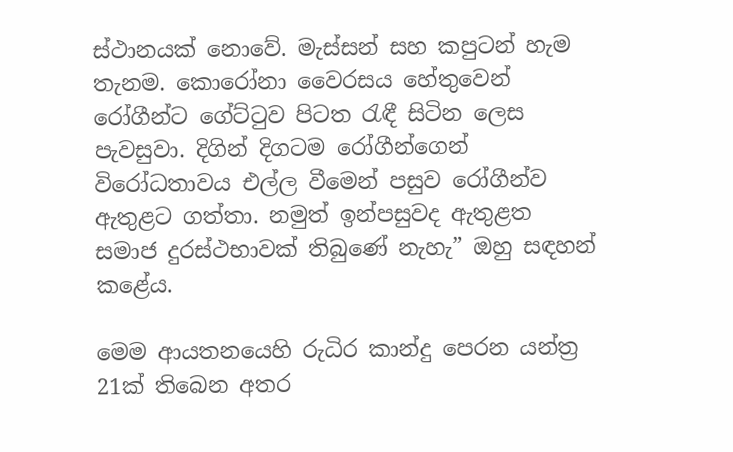ස්ථානයක් නොවේ. මැස්සන් සහ කපුටන් හැම තැනම. කොරෝනා වෛරසය හේතුවෙන් රෝගීන්ට ගේට්ටුව පිටත රැඳී සිටින ලෙස පැවසුවා. දිගින් දිගටම රෝගීන්ගෙන් විරෝධතාවය එල්ල වීමෙන් පසුව රෝගීන්ව ඇතුළට ගත්තා. නමුත් ඉන්පසුවද ඇතුළත සමාජ දුරස්ථභාවක් තිබුණේ නැහැ” ඔහු සඳහන් කළේය.

මෙම ආයතනයෙහි රුධිර කාන්දු පෙරන යන්ත්‍ර 21ක් තිබෙන අතර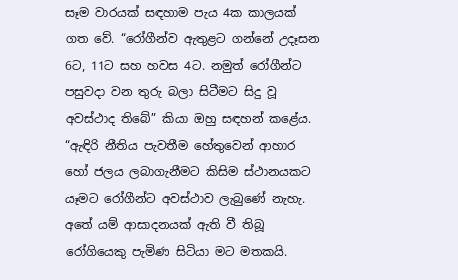සෑම වාරයක් සඳහාම පැය 4ක කාලයක් ගත වේ. “රෝගීන්ව ඇතුළට ගන්නේ උදෑසන 6ට, 11ට සහ හවස 4ට. නමුත් රෝගීන්ට පසුවදා වන තුරු බලා සිටීමට සිදු වූ අවස්ථාද තිබේ” කියා ඔහු සඳහන් කළේය. “ඇඳිරි නීතිය පැවතීම හේතුවෙන් ආහාර හෝ ජලය ලබාගැනීමට කිසිම ස්ථානයකට යෑමට රෝගීන්ට අවස්ථාව ලැබුණේ නැහැ. අතේ යම් ආසාදනයක් ඇති වී තිබූ රෝගියෙකු පැමිණ සිටියා මට මතකයි.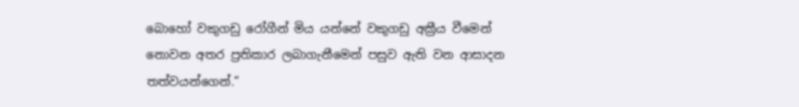බොහෝ වකුගඩු රෝගීන් මිය යන්නේ වකුගඩු අක්‍රීය වීමෙන් නොවන අතර ප්‍රතිකාර ලබාගැනීමෙන් පසුව ඇති වන ආසාදන තත්වයන්ගෙන්.”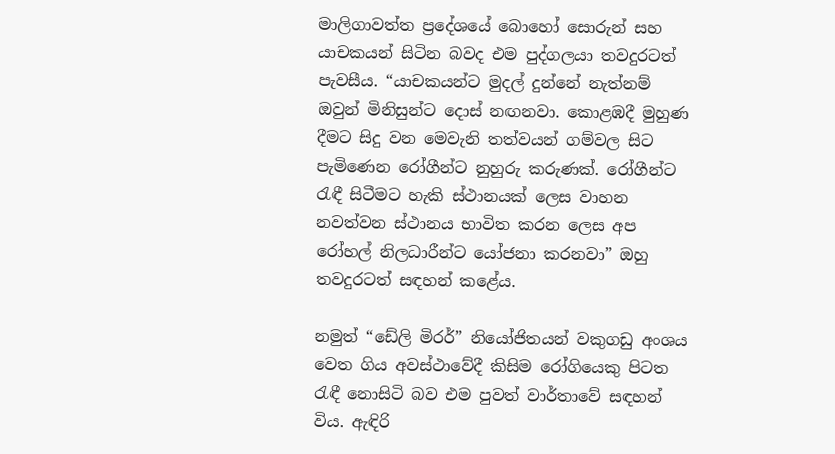මාලිගාවත්ත ප්‍රදේශයේ බොහෝ සොරුන් සහ යාචකයන් සිටින බවද එම පුද්ගලයා තවදුරටත් පැවසීය. “යාචකයන්ට මුදල් දුන්නේ නැත්නම් ඔවුන් මිනිසුන්ට දොස් නඟනවා. කොළඹදී මුහුණ දීමට සිදු වන මෙවැනි තත්වයන් ගම්වල සිට පැමිණෙන රෝගීන්ට නුහුරු කරුණක්. රෝගීන්ට රැඳී සිටීමට හැකි ස්ථානයක් ලෙස වාහන නවත්වන ස්ථානය භාවිත කරන ලෙස අප රෝහල් නිලධාරීන්ට යෝජනා කරනවා” ඔහු තවදුරටත් සඳහන් කළේය.

නමුත් “ඩේලි මිරර්” නියෝජිතයන් වකුගඩු අංශය වෙත ගිය අවස්ථාවේදී කිසිම රෝගියෙකු පිටත රැඳී නොසිටි බව එම පුවත් වාර්තාවේ සඳහන් විය. ඇඳිරි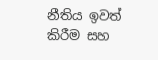නීතිය ඉවත් කිරීම සහ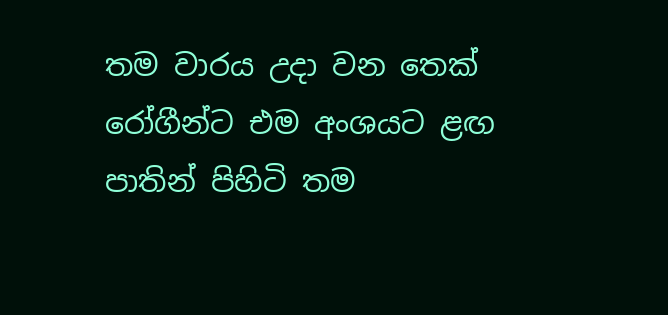තම වාරය උදා වන තෙක් රෝගීන්ට එම අංශයට ළඟ පාතින් පිහිටි තම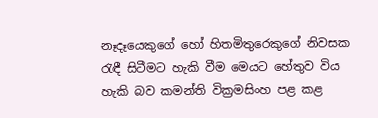නෑදෑයෙකුගේ හෝ හිතමිතුරෙකුගේ නිවසක රැඳී සිටීමට හැකි වීම මෙයට හේතුව විය හැකි බව කමන්ති වික්‍රමසිංහ පළ කළ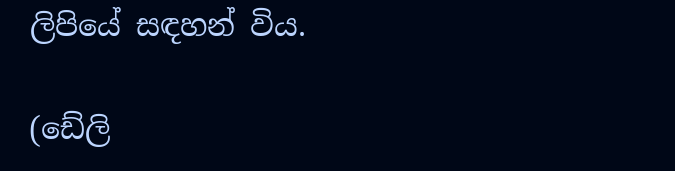ලිපියේ සඳහන් විය.

(ඩේලි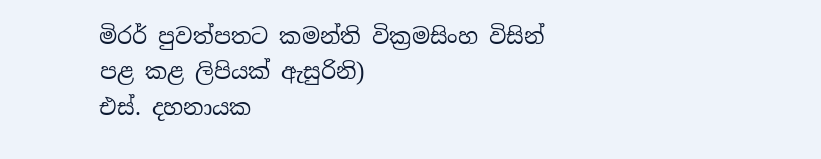මිරර් පුවත්පතට කමන්ති වික්‍රමසිංහ විසින් පළ කළ ලිපියක් ඇසුරිනි)
එස්. දහනායක